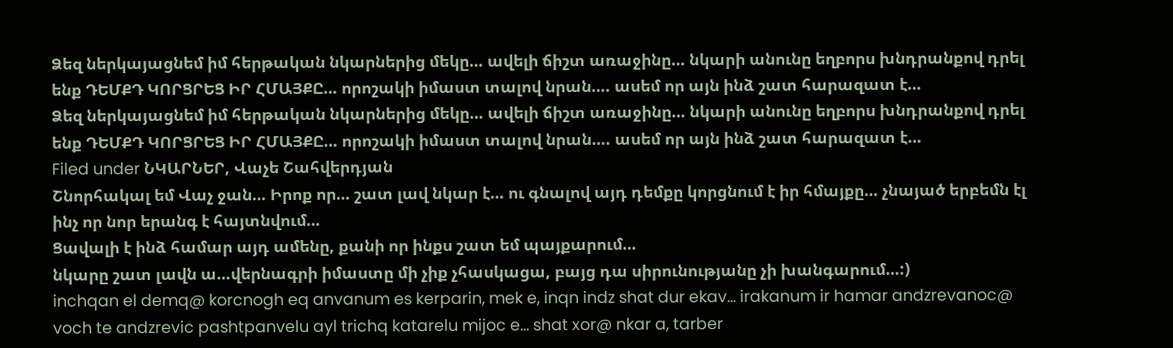Ձեզ ներկայացնեմ իմ հերթական նկարներից մեկը… ավելի ճիշտ առաջինը… նկարի անունը եղբորս խնդրանքով դրել ենք ԴԵՄՔԴ ԿՈՐՑՐԵՑ ԻՐ ՀՄԱՅՔԸ… որոշակի իմաստ տալով նրան…. ասեմ որ այն ինձ շատ հարազատ է…
Ձեզ ներկայացնեմ իմ հերթական նկարներից մեկը… ավելի ճիշտ առաջինը… նկարի անունը եղբորս խնդրանքով դրել ենք ԴԵՄՔԴ ԿՈՐՑՐԵՑ ԻՐ ՀՄԱՅՔԸ… որոշակի իմաստ տալով նրան…. ասեմ որ այն ինձ շատ հարազատ է…
Filed under ՆԿԱՐՆԵՐ, Վաչե Շահվերդյան
Շնորհակալ եմ Վաչ ջան… Իրոք որ… շատ լավ նկար է… ու գնալով այդ դեմքը կորցնում է իր հմայքը… չնայած երբեմն էլ ինչ որ նոր երանգ է հայտնվում…
Ցավալի է ինձ համար այդ ամենը, քանի որ ինքս շատ եմ պայքարում…
նկարը շատ լավն ա…վերնագրի իմաստը մի չիք չհասկացա, բայց դա սիրունությանը չի խանգարում…:)
inchqan el demq@ korcnogh eq anvanum es kerparin, mek e, inqn indz shat dur ekav… irakanum ir hamar andzrevanoc@ voch te andzrevic pashtpanvelu ayl trichq katarelu mijoc e… shat xor@ nkar a, tarber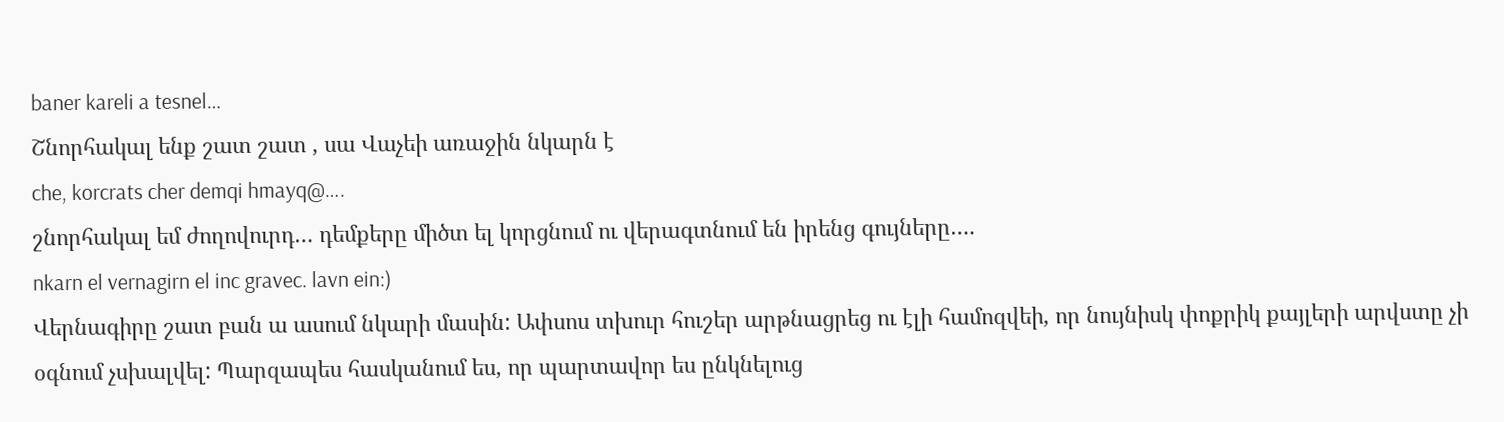baner kareli a tesnel…
Շնորհակալ ենք շատ շատ , սա Վաչեի առաջին նկարն է
che, korcrats cher demqi hmayq@….
շնորհակալ եմ ժողովուրդ… դեմքերը միծտ ել կորցնում ու վերագտնում են իրենց գույները….
nkarn el vernagirn el inc gravec. lavn ein:)
Վերնագիրը շատ բան ա ասում նկարի մասին: Ափսոս տխուր հուշեր արթնացրեց ու էլի համոզվեի, որ նույնիսկ փոքրիկ քայլերի արվստը չի օգնում չսխալվել: Պարզապես հասկանում ես, որ պարտավոր ես ընկնելուց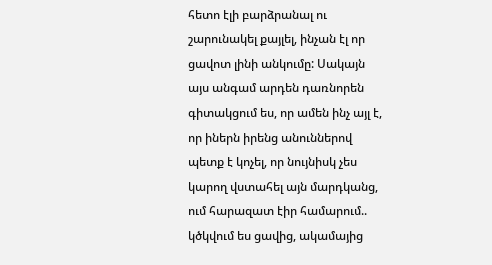հետո էլի բարձրանալ ու շարունակել քայլել, ինչան էլ որ ցավոտ լինի անկումը: Սակայն այս անգամ արդեն դառնորեն գիտակցում ես, որ ամեն ինչ այլ է, որ իներն իրենց անուններով պետք է կոչել, որ նույնիսկ չես կարող վստահել այն մարդկանց, ում հարազատ էիր համարում.. կծկվում ես ցավից, ակամայից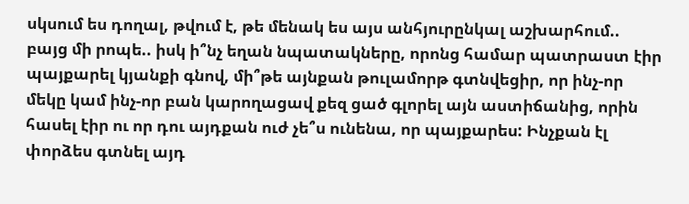սկսում ես դողալ, թվում է, թե մենակ ես այս անհյուրընկալ աշխարհում.. բայց մի րոպե.. իսկ ի՞նչ եղան նպատակները, որոնց համար պատրաստ էիր պայքարել կյանքի գնով, մի՞թե այնքան թուլամորթ գտնվեցիր, որ ինչ-որ մեկը կամ ինչ-որ բան կարողացավ քեզ ցած գլորել այն աստիճանից, որին հասել էիր ու որ դու այդքան ուժ չե՞ս ունենա, որ պայքարես: Ինչքան էլ փորձես գտնել այդ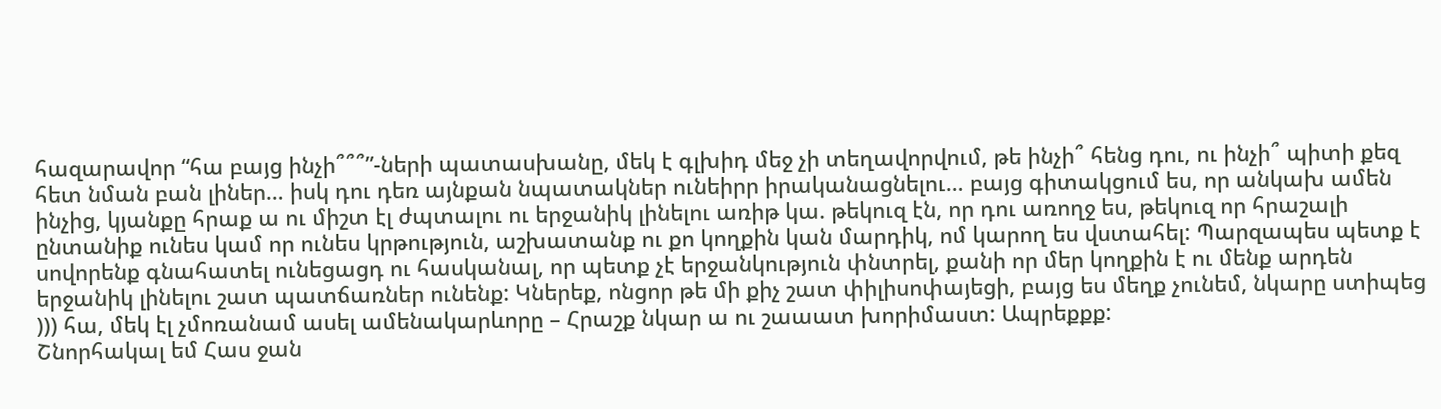հազարավոր “հա բայց ինչի՞՞՞”-ների պատասխանը, մեկ է գլխիդ մեջ չի տեղավորվում, թե ինչի՞ հենց դու, ու ինչի՞ պիտի քեզ հետ նման բան լիներ… իսկ դու դեռ այնքան նպատակներ ունեիրր իրականացնելու… բայց գիտակցում ես, որ անկախ ամեն ինչից, կյանքը հրաք ա ու միշտ էլ ժպտալու ու երջանիկ լինելու առիթ կա. թեկուզ էն, որ դու առողջ ես, թեկուզ որ հրաշալի ընտանիք ունես կամ որ ունես կրթություն, աշխատանք ու քո կողքին կան մարդիկ, ոմ կարող ես վստահել: Պարզապես պետք է սովորենք գնահատել ունեցացդ ու հասկանալ, որ պետք չէ երջանկություն փնտրել, քանի որ մեր կողքին է ու մենք արդեն երջանիկ լինելու շատ պատճառներ ունենք: Կներեք, ոնցոր թե մի քիչ շատ փիլիսոփայեցի, բայց ես մեղք չունեմ, նկարը ստիպեց ))) հա, մեկ էլ չմոռանամ ասել ամենակարևորը – Հրաշք նկար ա ու շաաատ խորիմաստ: Ապրեքքք:
Շնորհակալ եմ Հաս ջան